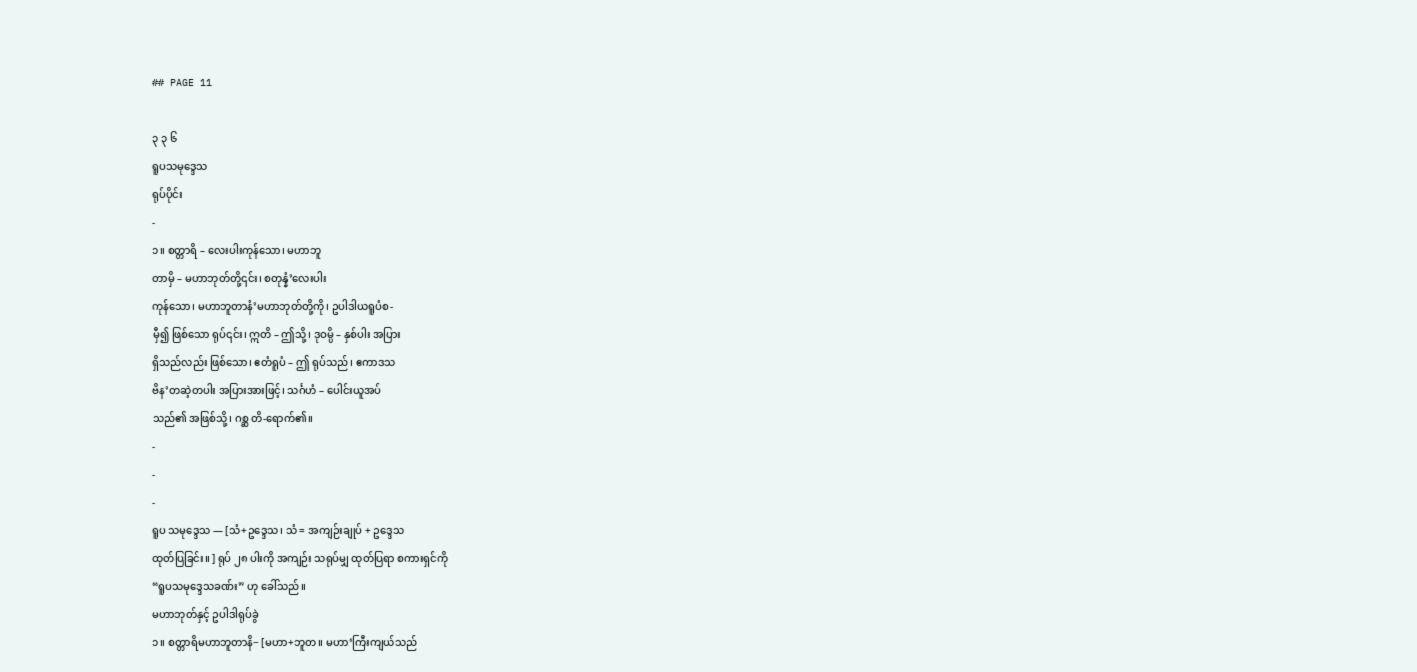## PAGE 11

၃ ၃ ၆
ရူပသမုဒ္ဒေသ
ရုပ်ပိုင်း
-
၁။ စတ္တာရိ – လေးပါးကုန်သော၊ မဟာဘူ
တာမှိ – မဟာဘုတ်တို့၎င်း၊ စတုန္နံ’လေးပါး
ကုန်သော၊ မဟာဘူတာနံ’မဟာဘုတ်တို့ကို၊ ဥပါဒါယရူပံစ-
မှီ၍ ဖြစ်သော ရုပ်၎င်း၊ ဣတိ – ဤသို့၊ ဒုဝမ္ပိ – နှစ်ပါး အပြား
ရှိသည်လည်း ဖြစ်သော၊ ဧတံရူပံ – ဤ ရုပ်သည်၊ ဧကာဒသ
ဗိန’တဆဲ့တပါး အပြားအားဖြင့်၊ သင်္ဂဟံ – ပေါင်းယူအပ်
သည်၏ အဖြစ်သို့၊ ဂစ္ဆ တိ-ရောက်၏။
-
-
-
ရူပ သမုဒ္ဒေသ — [သံ+ဥဒ္ဒေသ၊ သံ = အကျဉ်းချုပ် + ဥဒ္ဒေသ
ထုတ်ပြခြင်း။ ] ရုပ် ၂၈ ပါးကို အကျဉ်း သရုပ်မျှ ထုတ်ပြရာ စကားရှင်ကို
“ရူပသမုဒ္ဒေသခဏ်း” ဟု ခေါ်သည်။
မဟာဘုတ်နှင့် ဥပါဒါရုပ်ခွဲ
၁။ စတ္တာရိမဟာဘူတာနိ− [မဟာ+ဘူတ။ မဟာ‘ကြီးကျယ်သည်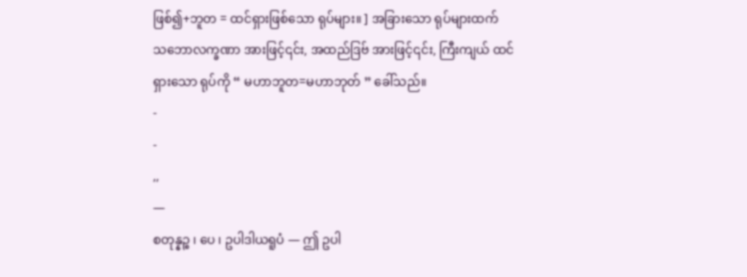ဖြစ်၍+ဘူတ = ထင်ရှားဖြစ်သော ရုပ်များ။ ] အခြားသော ရုပ်များထက်
သဘောလက္ခဏာ အားဖြင့်၎င်း, အထည်ဒြဗ် အားဖြင့်၎င်း, ကြီးကျယ် ထင်
ရှားသော ရုပ်ကို “ မဟာဘူတ=မဟာဘုတ် ” ခေါ်သည်။
-
-
,,
—
စတုန္နဉ္စ ၊ ပေ ၊ ဥပါဒါယရူပံ — ဤ ဥပါ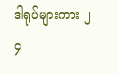ဒါရုပ်များကား ၂ ၄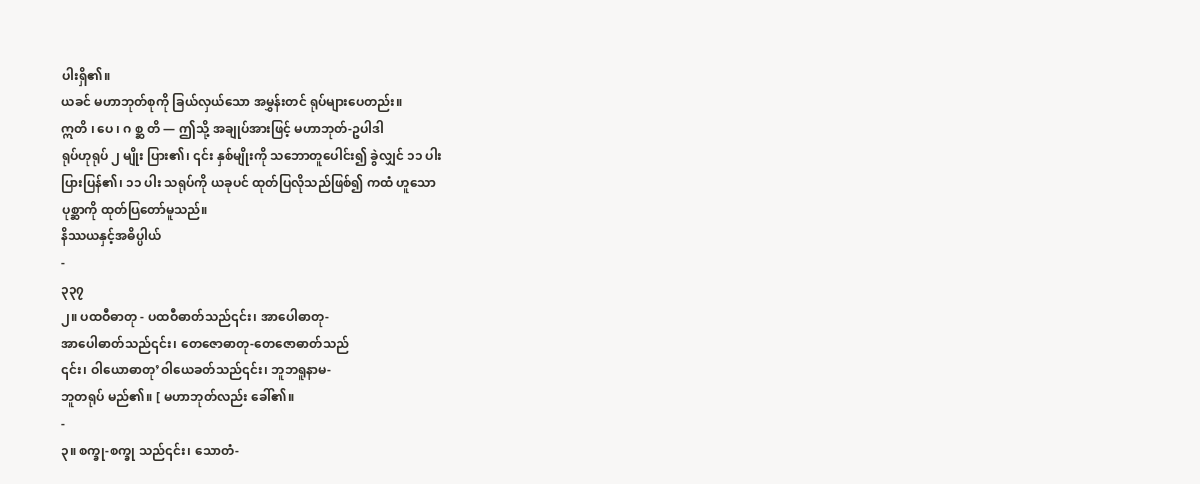ပါးရှိ၏။
ယခင် မဟာဘုတ်စုကို ခြယ်လှယ်သော အမွှန်းတင် ရုပ်များပေတည်း။
ဣတိ ၊ ပေ ၊ ဂ စ္ဆ တိ — ဤသို့ အချုပ်အားဖြင့် မဟာဘုတ်-ဥပါဒါ
ရုပ်ဟုရုပ် ၂ မျိုး ပြား၏၊ ၎င်း နှစ်မျိုးကို သဘောတူပေါင်း၍ ခွဲလျှင် ၁၁ ပါး
ပြားပြန်၏၊ ၁၁ ပါး သရုပ်ကို ယခုပင် ထုတ်ပြလိုသည်ဖြစ်၍ ကထံ ဟူသော
ပုစ္ဆာကို ထုတ်ပြတော်မူသည်။
နိဿယနှင့်အဓိပ္ပါယ်
-
၃၃၇
၂။ ပထဝီဓာတု - ပထဝီဓာတ်သည်၎င်း၊ အာပေါဓာတု-
အာပေါဓာတ်သည်၎င်း၊ တေဇောဓာတု-တေဇောဓာတ်သည်
၎င်း၊ ဝါယောဓာတု’ဝါယေခတ်သည်၎င်း၊ ဘူဘရူနာမ-
ဘူတရုပ် မည်၏။ [ မဟာဘုတ်လည်း ခေါ်၏။
-
၃။ စက္ခု-စက္ခု သည်၎င်း၊ သောတံ-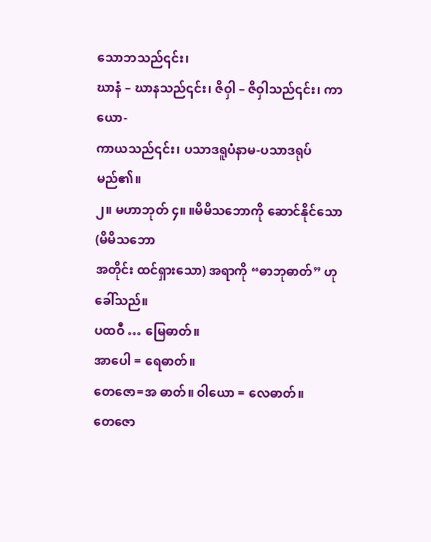သောဘသည်၎င်း၊
ဃာနံ – ဃာနသည်၎င်း၊ ဇိဝှါ – ဇိဝှါသည်၎င်း၊ ကာယော-
ကာယသည်၎င်း၊ ပသာဒရူပံနာမ-ပသာဒရုပ် မည်၏။
၂။ မဟာဘုတ် ၄။ ။မိမိသဘောကို ဆောင်နိုင်သော (မိမိသဘော
အတိုင်း ထင်ရှားသော) အရာကို “ဓာဘုဓာတ်” ဟု ခေါ်သည်။
ပထဝီ … မြေဓာတ်။
အာပေါ = ရေဓာတ်။
တေဇော=အ ဓာတ်။ ဝါယော = လေဓာတ်။
တေဇော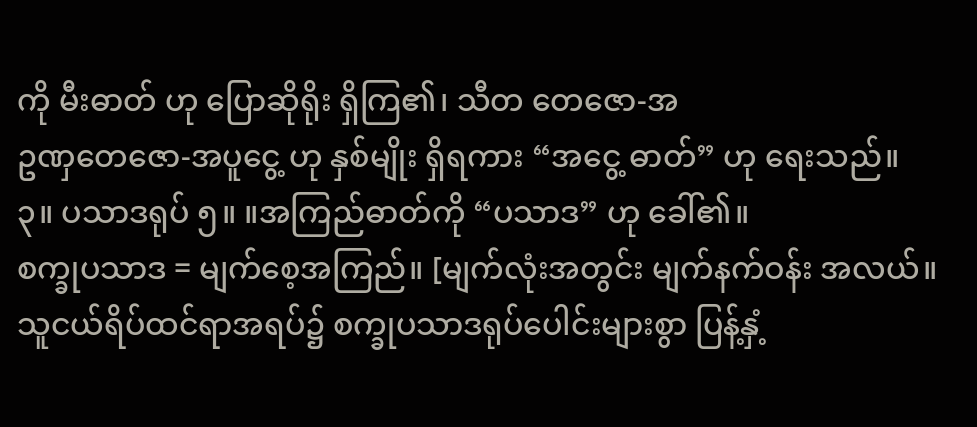ကို မီးဓာတ် ဟု ပြောဆိုရိုး ရှိကြ၏၊ သီတ တေဇော-အ
ဥဏှတေဇော-အပူငွေ့ ဟု နှစ်မျိုး ရှိရကား “အငွေ့ ဓာတ်” ဟု ရေးသည်။
၃။ ပသာဒရုပ် ၅။ ။အကြည်ဓာတ်ကို “ပသာဒ” ဟု ခေါ်၏။
စက္ခုပသာဒ = မျက်စေ့အကြည်။ [မျက်လုံးအတွင်း မျက်နက်ဝန်း အလယ်။
သူငယ်ရိပ်ထင်ရာအရပ်၌ စက္ခုပသာဒရုပ်ပေါင်းများစွာ ပြန့်နှံ့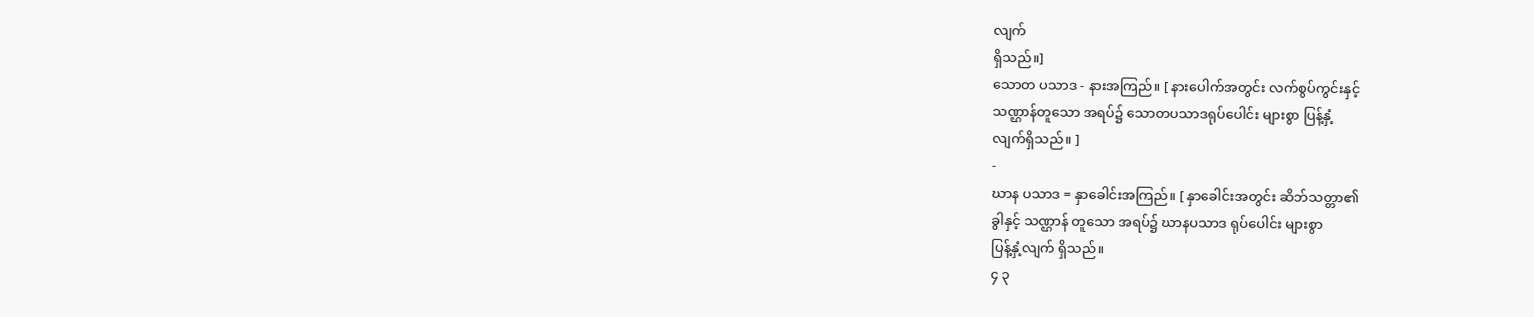လျက်
ရှိသည်။]
သောတ ပသာဒ - နားအကြည်။ [ နားပေါက်အတွင်း လက်စွပ်ကွင်းနှင့်
သဏ္ဌာန်တူသော အရပ်၌ သောတပသာဒရုပ်ပေါင်း များစွာ ပြန့်နှံ့
လျက်ရှိသည်။ ]
-
ဃာန ပသာဒ = နှာခေါင်းအကြည်။ [ နှာခေါင်းအတွင်း ဆိဘ်သတ္တာ၏
ခွါနှင့် သဏ္ဌာန် တူသော အရပ်၌ ဃာနပသာဒ ရုပ်ပေါင်း များစွာ
ပြန့်နှံ့လျက် ရှိသည်။
၄ ၃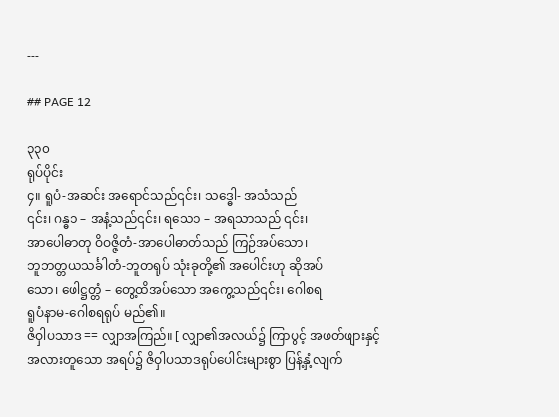---

## PAGE 12

၃၃၀
ရုပ်ပိုင်း
၄။ ရူပံ-အဆင်း အရောင်သည်၎င်း၊ သဒ္ဓေါ- အသံသည်
၎င်း၊ ဂန္ဓ၁ – အနံ့သည်၎င်း၊ ရသေ၁ – အရသာသည် ၎င်း၊
အာပေါဓာတု ဝိဝဇ္ဇိတံ-အာပေါဓာတ်သည် ကြဉ်အပ်သော၊
ဘူဘတ္တယသင်္ခါတံ-ဘူတရုပ် သုံးခုတို့၏ အပေါင်းဟု ဆိုအပ်
သော၊ ဖေါဋ္ဌတ္တံ – တွေ့ထိအပ်သော အကွေ့သည်၎င်း၊ ဂေါစရ
ရူပံနာမ-ဂေါစရရုပ် မည်၏။
ဇိဝှါပသာဒ == လျှာအကြည်။ [ လျှာ၏အလယ်၌ ကြာပွင့် အဖတ်ဖျားနှင့်
အလားတူသော အရပ်၌ ဇိဝှါပသာဒရုပ်ပေါင်းများစွာ ပြန့်နှံ့လျက်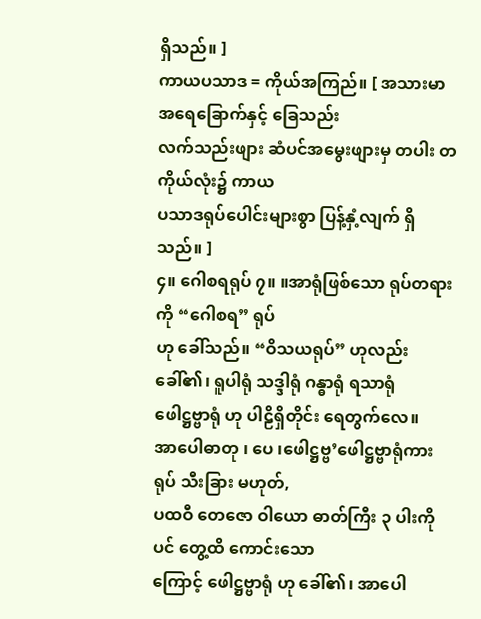ရှိသည်။ ]
ကာယပသာဒ = ကိုယ်အကြည်။ [ အသားမာ အရေခြောက်နှင့် ခြေသည်း
လက်သည်းဖျား ဆံပင်အမွေးဖျားမှ တပါး တကိုယ်လုံး၌ ကာယ
ပသာဒရုပ်ပေါင်းများစွာ ပြန့်နှံ့လျက် ရှိသည်။ ]
၄။ ဂေါစရရုပ် ၇။ ။အာရုံဖြစ်သော ရုပ်တရားကို “ဂေါစရ” ရုပ်
ဟု ခေါ်သည်။ “ဝိသယရုပ်” ဟုလည်း ခေါ်၏၊ ရူပါရုံ သဒ္ဒါရုံ ဂန္ဓာရုံ ရသာရုံ
ဖေါဋ္ဌဗ္ဗာရုံ ဟု ပါဠိရှိတိုင်း ရေတွက်လေ။
အာပေါဓာတု ၊ ပေ ၊ဖေါဋ္ဌဗ္ဗ’ဖေါဋ္ဌဗ္ဗာရုံကား ရုပ် သီးခြား မဟုတ်,
ပထဝီ တေဇော ဝါယော ဓာတ်ကြီး ၃ ပါးကိုပင် တွေ့ထိ ကောင်းသော
ကြောင့် ဖေါဋ္ဌဗ္ဗာရုံ ဟု ခေါ်၏၊ အာပေါ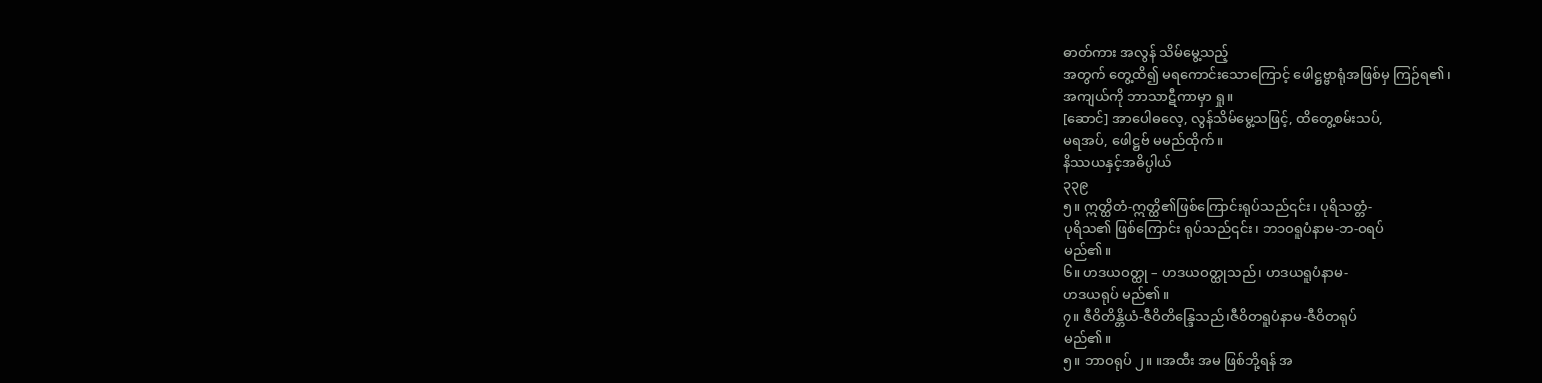ဓာတ်ကား အလွန် သိမ်မွေ့သည့်
အတွက် တွေ့ထိ၍ မရကောင်းသောကြောင့် ဖေါဋ္ဌဗ္ဗာရုံအဖြစ်မှ ကြဉ်ရ၏၊
အကျယ်ကို ဘာသာဋီကာမှာ ရှု။
[ဆောင်] အာပေါဓလေ့, လွန်သိမ်မွေ့သဖြင့်, ထိတွေ့စမ်းသပ်,
မရအပ်, ဖေါဋ္ဌဗ် မမည်ထိုက်။
နိဿယနှင့်အဓိပ္ပါယ်
၃၃၉
၅။ ဣတ္ထိတံ-ဣတ္ထိ၏ဖြစ်ကြောင်းရုပ်သည်၎င်း၊ ပုရိသတ္တံ-
ပုရိသ၏ ဖြစ်ကြောင်း ရုပ်သည်၎င်း၊ ဘ၁ဝရူပံနာမ-ဘ-ဝရပ်
မည်၏။
၆။ ဟဒယဝတ္ထု – ဟဒယဝတ္ထုသည်၊ ဟဒယရူပံနာမ-
ဟဒယရုပ် မည်၏။
၇။ ဇီဝိတိန္တိယံ-ဇီဝိတိန္ဒြေသည်၊ဇီဝိတရူပံနာမ-ဇီဝိတရုပ်
မည်၏။
၅။ ဘာဝရုပ် ၂။ ။အထီး အမ ဖြစ်ဘို့ရန် အ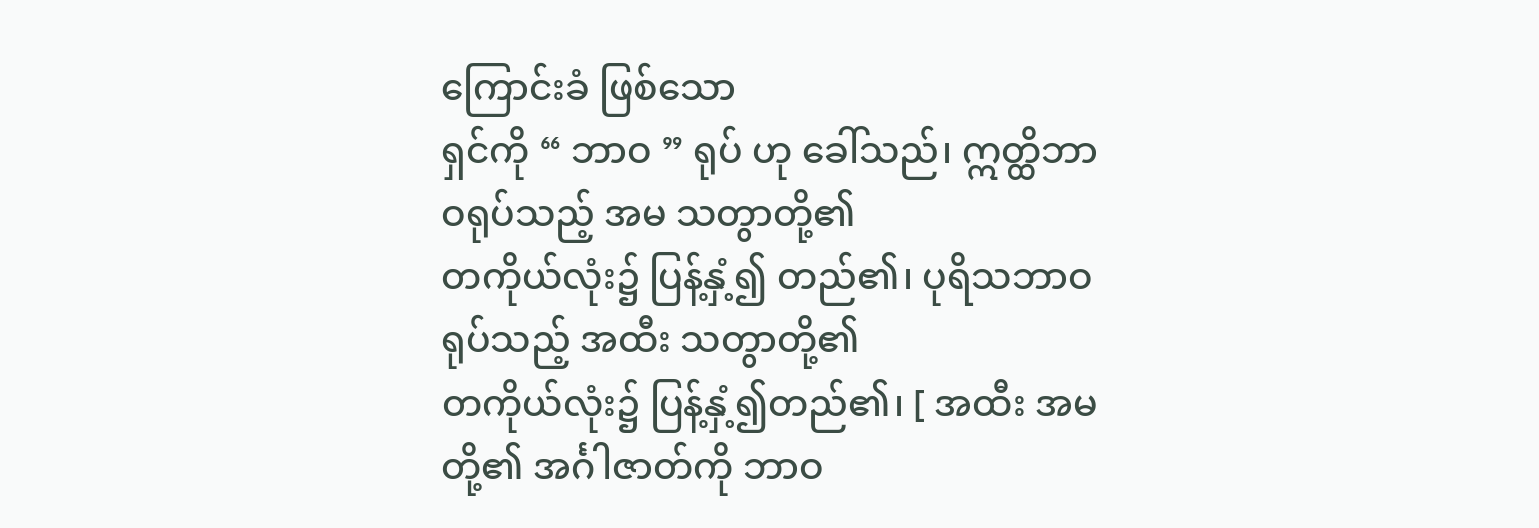ကြောင်းခံ ဖြစ်သော
ရှင်ကို “ ဘာဝ ” ရုပ် ဟု ခေါ်သည်၊ ဣတ္ထိဘာဝရုပ်သည့် အမ သတွာတို့၏
တကိုယ်လုံး၌ ပြန့်နှံ့၍ တည်၏၊ ပုရိသဘာဝရုပ်သည့် အထီး သတွာတို့၏
တကိုယ်လုံး၌ ပြန့်နှံ့၍တည်၏၊ [ အထီး အမတို့၏ အင်္ဂါဇာတ်ကို ဘာဝ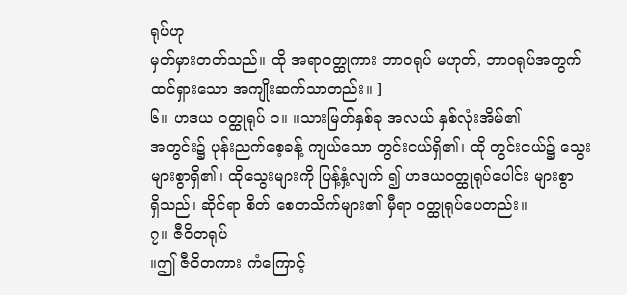ရုပ်ဟု
မှတ်မှားတတ်သည်။ ထို အရာဝတ္ထုကား ဘာဝရုပ် မဟုတ်, ဘာဝရုပ်အတွက်
ထင်ရှားသော အကျိုးဆက်သာတည်း။ ]
၆။ ဟဒယ ဝတ္ထုရုပ် ၁။ ။သားမြတ်နှစ်ခု အလယ် နှစ်လုံးအိမ်၏
အတွင်း၌ ပုန်းညက်စေ့ခန့် ကျယ်သော တွင်းငယ်ရှိ၏၊ ထို တွင်းငယ်၌ သွေး
များစွာရှိ၏၊ ထိုသွေးများကို ပြန့်နှံ့လျက် ၍ ဟဒယဝတ္ထုရုပ်ပေါင်း များစွာ
ရှိသည်၊ ဆိုင်ရာ စိတ် စေတသိက်များ၏ မှီရာ ဝတ္ထုရုပ်ပေတည်း။
၇။ ဇီဝိတရုပ်
။ဤ ဇီဝိတကား ကံကြောင့်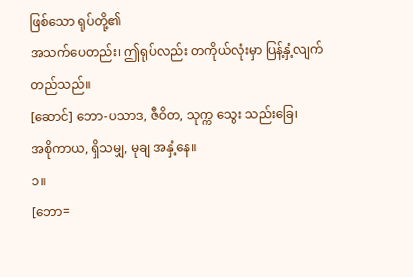ဖြစ်သော ရုပ်တို့၏
အသက်ပေတည်း၊ ဤရုပ်လည်း တကိုယ်လုံးမှာ ပြန့်နှံ့လျက် တည်သည်။
[ဆောင်] ဘော-ပသာဒ, ဇီဝိတ, သုက္က သွေး သည်းခြေ၊
အစိုကာယ, ရှိသမျှ, မုချ အနှံ့နေ။
၁။
[ဘော=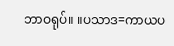ဘာဝရုပ်။ ။ပသာဒ=ကာယပ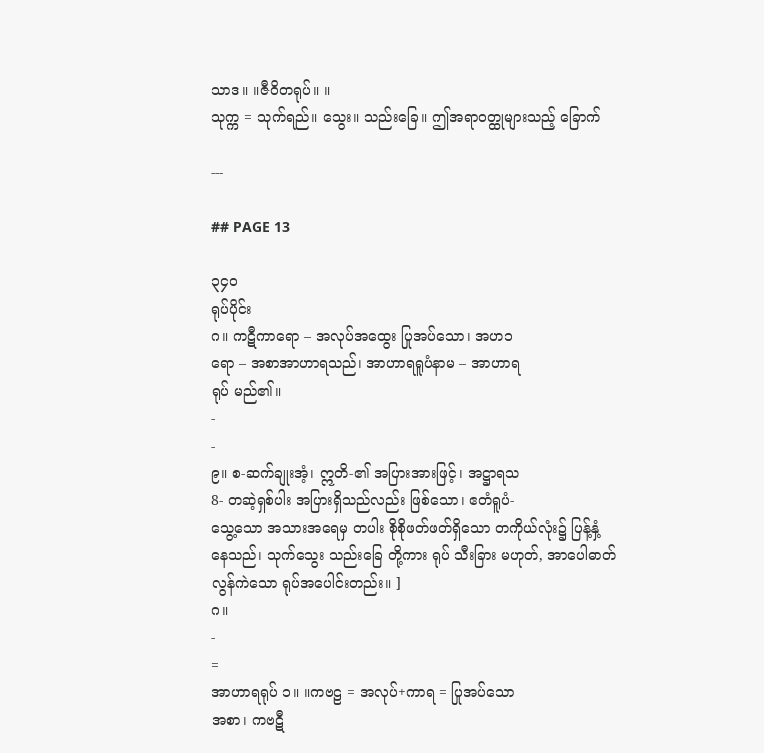သာဒ။ ။ဇီဝိတရုပ်။ ။
သုက္က = သုက်ရည်။ သွေး။ သည်းခြေ။ ဤအရာဝတ္ထုများသည့် ခြောက်

---

## PAGE 13

၃၄ဝ
ရုပ်ပိုင်း
ဂ။ ကဋီကာရော – အလုပ်အထွေး ပြုအပ်သော၊ အဟ၁
ရော – အစာအာဟာရသည်၊ အာဟာရရူပံနာမ – အာဟာရ
ရုပ် မည်၏။
-
-
၉။ စ-ဆက်ချုးအံ့၊ ဣတိ-၏ အပြားအားဖြင့်၊ အဋ္ဌာရသ
8- တဆဲ့ရှစ်ပါး အပြားရှိသည်လည်း ဖြစ်သော၊ ဧတံရူပံ-
သွေ့သော အသားအရေမှ တပါး စိုစိုဖတ်ဖတ်ရှိသော တကိုယ်လုံး၌ ပြန့်နှံ့
နေသည်၊ သုက်သွေး သည်းခြေ တို့ကား ရုပ် သီးခြား မဟုတ်, အာပေါဓာတ်
လွန်ကဲသော ရုပ်အပေါင်းတည်း။ ]
ဂ။
-
=
အာဟာရရုပ် ၁။ ။ကဗဠ = အလုပ်+ကာရ = ပြုအပ်သော
အစာ၊ ကဗဋီ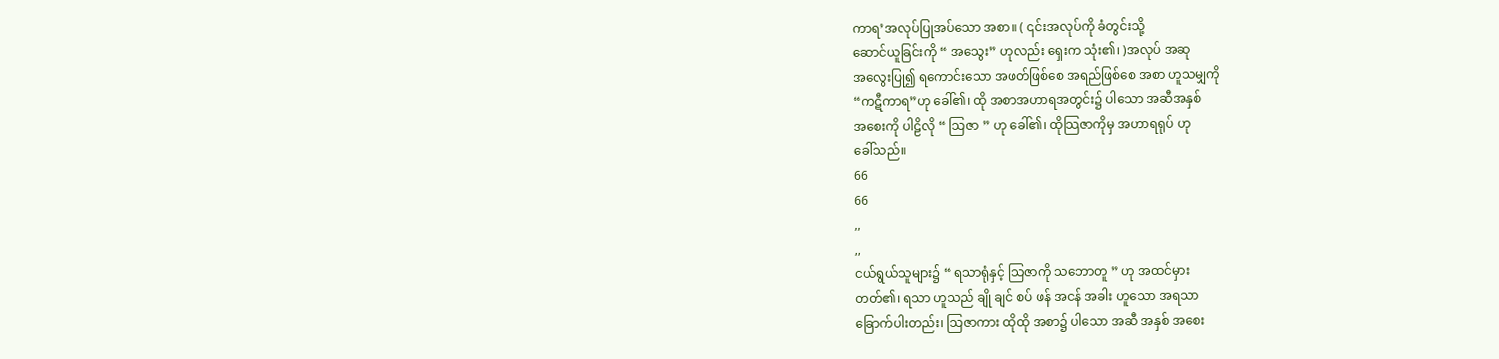ကာရ’အလုပ်ပြုအပ်သော အစာ။ ( ၎င်းအလုပ်ကို ခံတွင်းသို့
ဆောင်ယူခြင်းကို “ အသွေး” ဟုလည်း ရှေးက သုံး၏၊ )အလုပ် အဆု
အလွေးပြု၍ ရကောင်းသော အဖတ်ဖြစ်စေ အရည်ဖြစ်စေ အစာ ဟူသမျှကို
“ကဋီကာရ”ဟု ခေါ်၏၊ ထို အစာအဟာရအတွင်း၌ ပါသော အဆီအနှစ်
အစေးကို ပါဠိလို “ သြဇာ ” ဟု ခေါ်၏၊ ထိုသြဇာကိုမှ အဟာရရုပ် ဟု
ခေါ်သည်။
66
66
,,
,,
ငယ်ရွယ်သူများ၌ “ ရသာရုံနှင့် သြဇာကို သဘောတူ ” ဟု အထင်မှား
တတ်၏၊ ရသာ ဟူသည် ချို ချင် စပ် ဖန် အငန် အခါး ဟူသော အရသာ
ခြောက်ပါးတည်း၊ သြဇာကား ထိုထို အစာ၌ ပါသော အဆီ အနှစ် အစေး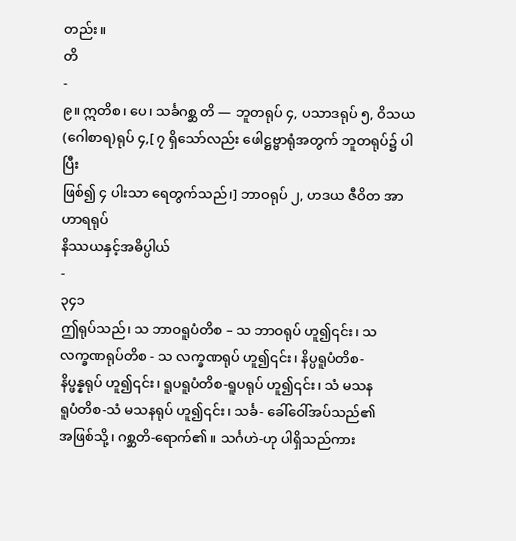တည်း။
တိ
-
၉။ ဣတိစ၊ ပေ၊ သင်္ခဂစ္ဆ တိ — ဘူတရုပ် ၄, ပသာဒရုပ် ၅, ဝိသယ
(ဂေါစာရ)ရုပ် ၄,[ ၇ ရှိသော်လည်း ဖေါဋ္ဌဗ္ဗာရုံအတွက် ဘူတရုပ်၌ ပါပြီး
ဖြစ်၍ ၄ ပါးသာ ရေတွက်သည်၊] ဘာဝရုပ် ၂, ဟဒယ ဇီဝိတ အာဟာရရုပ်
နိဿယနှင့်အဓိပ္ပါယ်
-
၃၄၁
ဤရုပ်သည်၊ သ ဘာဝရူပံတိစ – သ ဘာဝရုပ် ဟူ၍၎င်း၊ သ
လက္ခဏရုပ်တိစ - သ လက္ခဏရုပ် ဟူ၍၎င်း၊ နိပ္ပရူပံတိစ-
နိပ္ဖန္နရုပ် ဟူ၍၎င်း၊ ရူပရူပံတိစ-ရူပရုပ် ဟူ၍၎င်း၊ သံ မသန
ရူပံတိစ-သံ မသနရုပ် ဟူ၍၎င်း၊ သင်္ခ- ခေါ်ဝေါ်အပ်သည်၏
အဖြစ်သို့၊ ဂစ္ဆတိ-ရောက်၏။ သင်္ဂဟဲ-ဟု ပါရှိသည်ကား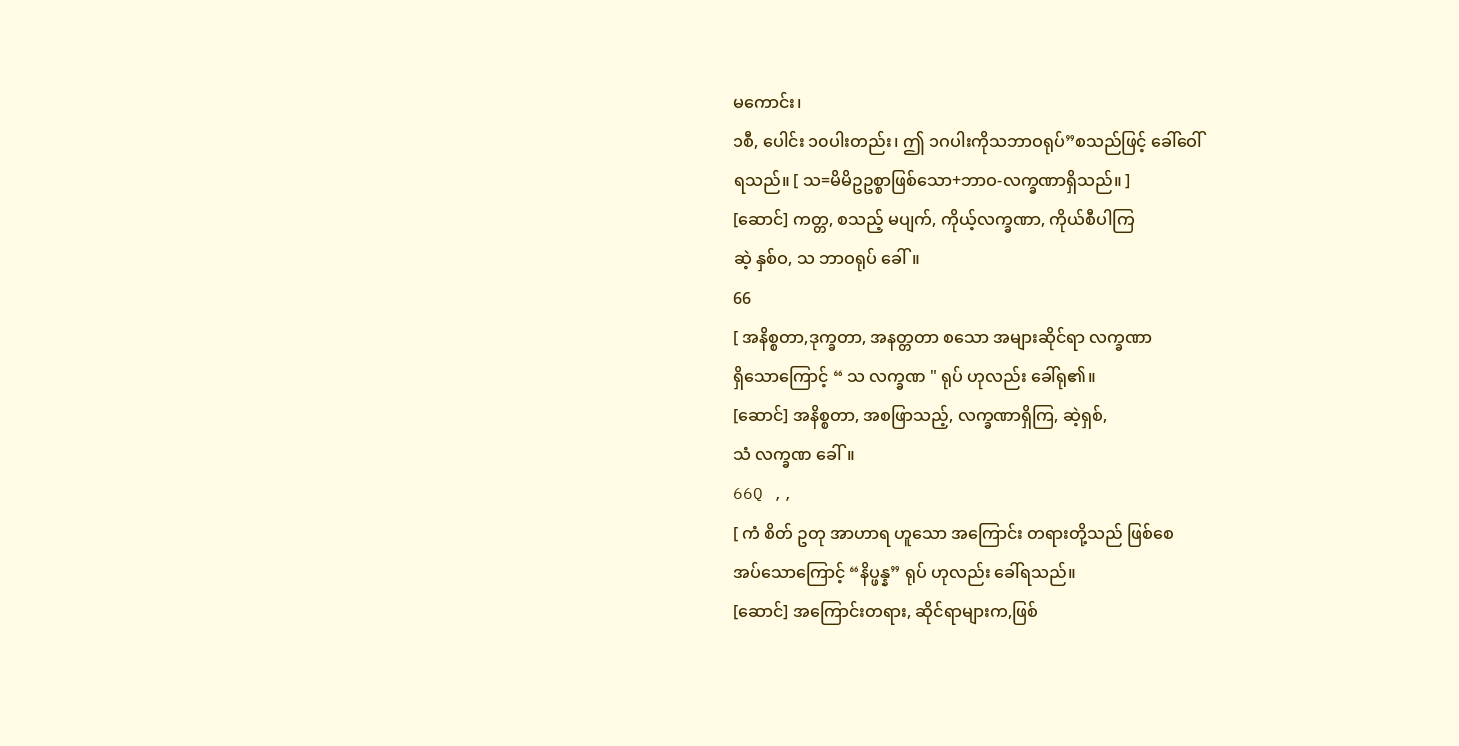မကောင်း၊
၁စီ, ပေါင်း ၁၀ပါးတည်း၊ ဤ ၁ဂပါးကိုသဘာဝရုပ်”စသည်ဖြင့် ခေါ်ဝေါ်
ရသည်။ [ သ=မိမိဥဥစ္စာဖြစ်သော+ဘာဝ-လက္ခဏာရှိသည်။ ]
[ဆောင်] ကတ္တ, စသည့် မပျက်, ကိုယ့်လက္ခဏာ, ကိုယ်စီပါကြ
ဆဲ့ နှစ်ဝ, သ ဘာဝရုပ် ခေါ်။
66
[ အနိစ္စတာ,ဒုက္ခတာ, အနတ္တတာ စသော အများဆိုင်ရာ လက္ခဏာ
ရှိသောကြောင့် “ သ လက္ခဏ " ရုပ် ဟုလည်း ခေါ်ရု၏။
[ဆောင်] အနိစ္စတာ, အစဖြာသည့်, လက္ခဏာရှိကြ, ဆဲ့ရှစ်,
သံ လက္ခဏ ခေါ်။
66Q ,,
[ ကံ စိတ် ဥတု အာဟာရ ဟူသော အကြောင်း တရားတို့သည် ဖြစ်စေ
အပ်သောကြောင့် “နိပ္ဖန္န” ရုပ် ဟုလည်း ခေါ်ရသည်။
[ဆောင်] အကြောင်းတရား, ဆိုင်ရာများက,ဖြစ်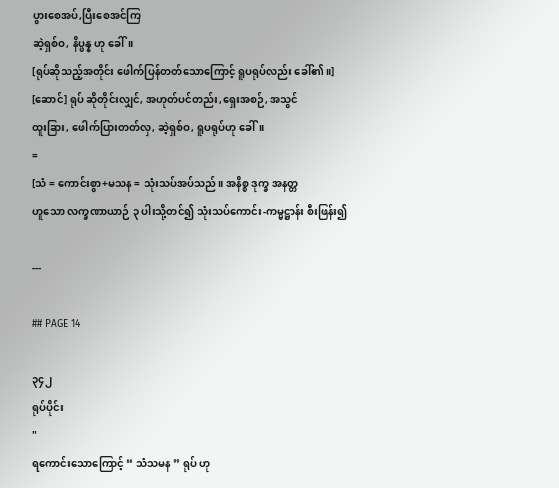ပွားစေအပ်,ပြီးစေအင်ကြ
ဆဲ့ရှစ်ဝ, နိပ္ဖန္န ဟု ခေါ်။
[ရုပ်ဆိုသည့်အတိုင်း ဖေါက်ပြန်တတ်သောကြောင့် ရူပရုပ်လည်း ခေါ်၏။]
[ဆောင်] ရုပ် ဆိုတိုင်းလျှင်, အဟုတ်ပင်တည်း,ရှေးအစဉ်, အသွင်
ထူးခြား, ဖေါက်ပြားတတ်လှ, ဆဲ့ရှစ်ဝ, ရူပရုပ်ဟု ခေါ်။
=
[သံ = ကောင်းစွာ+မသန = သုံးသပ်အပ်သည်။ အနိစ္စ ဒုက္ခ အနတ္တ
ဟူသော လက္ခဏာယာဉ် ၃ ပါးသို့တင်၍ သုံးသပ်ကောင်း-ကမ္မဋ္ဌာန်း စီးဖြန်း၍

---

## PAGE 14

၃၄၂
ရုပ်ပိုင်း
"
ရကောင်းသောကြောင့် “ သံသမန ” ရုပ် ဟု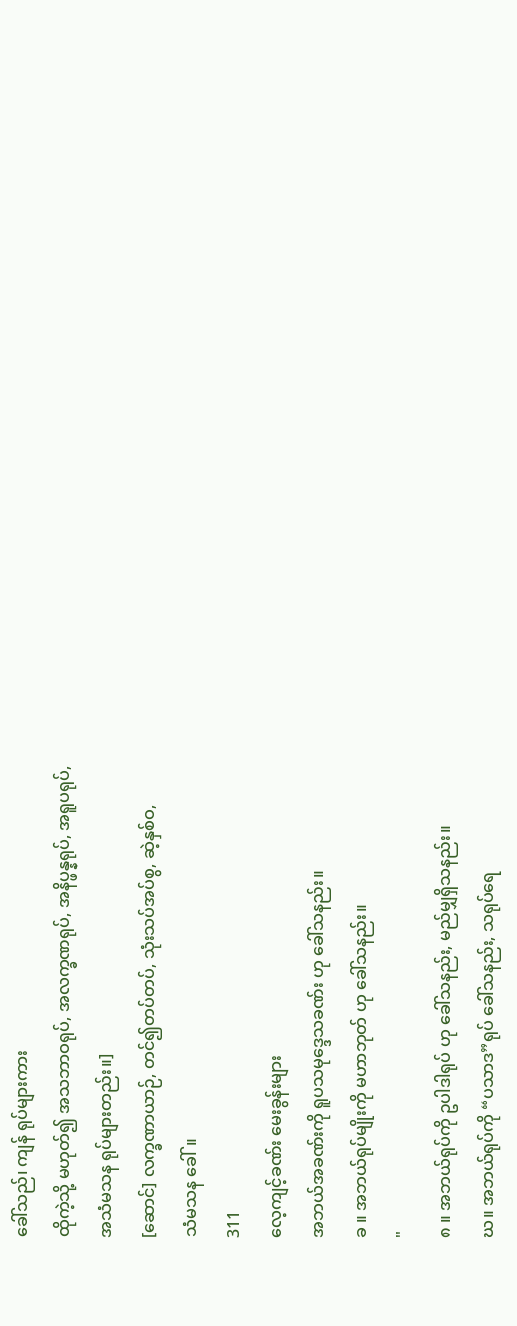ခေါ်သည်၊ ကျန် ရုပ်များကား
ထိုကဲ့သို့ မဟုတ်၍ အသဘာဝရုပ်, အလက္ခဏရုပ်, အနိပ္ဖန္နရုပ်, အရူပရုပ်,
အသံမသန ရုပ်များတည်း။]
[ဆောင်] လက္ခဏာယာဉ်, တင်၍တပ်တပ်, သုံးသပ်အပ်စွ, ဆဲ့နှစ်ဝ,
သံမသန ခေါ်။
311
လေ့ကျင့်ခဏ်း မေးခွန်းများ
အဘယ်အခဏ်းကို ရူပသမုဒ္ဒေသခဏ်း ဟု ခေါ်သနည်း။
ခ ။ အဘယ်ရုပ်မျိုးကို မဟာဘုတ် ဟု ခေါ်သနည်း။
"
၈ ။ အဘယ်ရုပ်ကို ဥပါဒါရုပ် ဟု ခေါ်သနည်း, မည်မျှရှိသနည်း။
ဃ။ အဘယ်ရုပ်ကို “ပသာဒ”ရုပ် ခေါ်သနည်း, သရုပ်ရေ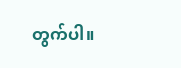တွက်ပါ။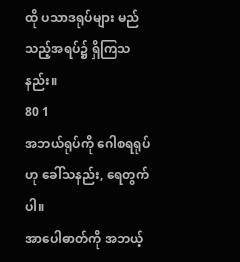ထို ပသာဒရုပ်များ မည်သည့်အရပ်၌ ရှိကြသနည်း။
80 1
အဘယ်ရုပ်ကို ဂေါစရရုပ် ဟု ခေါ်သနည်း, ရေတွက်ပါ။
အာပေါဓာတ်ကို အဘယ့်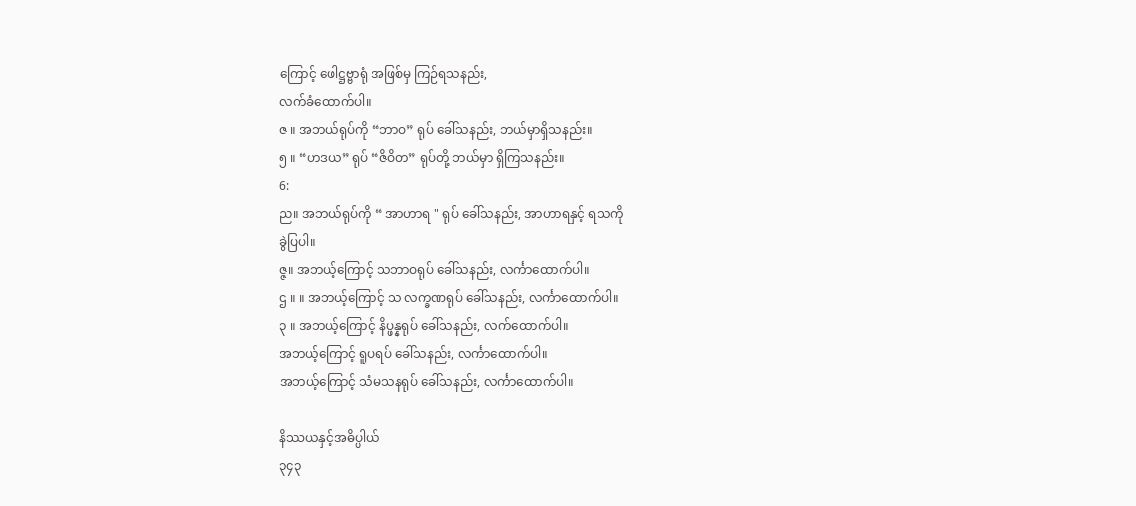ကြောင့် ဖေါဋ္ဌဗ္ဗာရုံ အဖြစ်မှ ကြဉ်ရသနည်း,
လက်ခံထောက်ပါ။
ဇ ။ အဘယ်ရုပ်ကို “ဘာဝ” ရုပ် ခေါ်သနည်း, ဘယ်မှာရှိသနည်း။
၅ ။ “ဟဒယ” ရုပ် “ဇိဝိတ” ရုပ်တို့ ဘယ်မှာ ရှိကြသနည်း။
6:
ည။ အဘယ်ရုပ်ကို “ အာဟာရ " ရုပ် ခေါ်သနည်း, အာဟာရနှင့် ရသကို
ခွဲပြပါ။
ဇ္ဇ။ အဘယ့်ကြောင့် သဘာဝရုပ် ခေါ်သနည်း, လင်္ကာထောက်ပါ။
ဌ ။ ။ အဘယ့်ကြောင့် သ လက္ခဏရုပ် ခေါ်သနည်း, လင်္ကာထောက်ပါ။
၃ ။ အဘယ့်ကြောင့် နိပ္ဖန္နရုပ် ခေါ်သနည်း, လက်ထောက်ပါ။
အဘယ့်ကြောင့် ရူပရပ် ခေါ်သနည်း, လင်္ကာထောက်ပါ။
အဘယ့်ကြောင့် သံမသနရုပ် ခေါ်သနည်း, လင်္ကာထောက်ပါ။

နိဿယနှင့်အဓိပ္ပါယ်
၃၄၃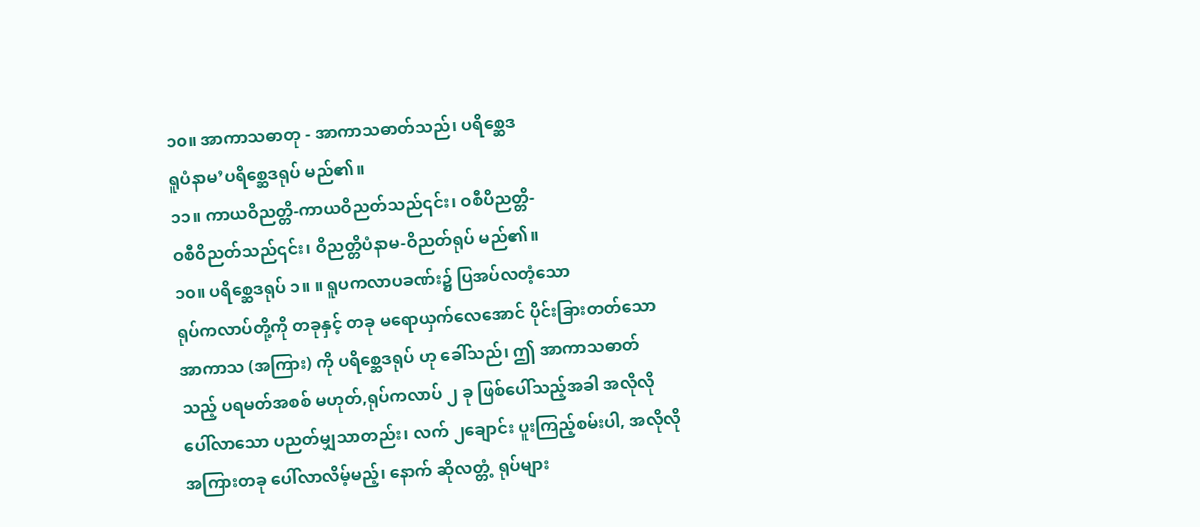၁၀။ အာကာသဓာတု - အာကာသဓာတ်သည်၊ ပရိစ္ဆေဒ
ရူပံနာမ’ပရိစ္ဆေဒရုပ် မည်၏။
၁၁။ ကာယဝိညတ္တိ-ကာယဝိညတ်သည်၎င်း၊ ဝစီပိညတ္တိ-
ဝစီဝိညတ်သည်၎င်း၊ ဝိညတ္တိပံနာမ-ဝိညတ်ရုပ် မည်၏။
၁၀။ ပရိစ္ဆေဒရုပ် ၁။ ။ ရူပကလာပခဏ်း၌ ပြအပ်လတံ့သော
ရုပ်ကလာပ်တို့ကို တခုနှင့် တခု မရောယှက်လေအောင် ပိုင်းခြားတတ်သော
အာကာသ (အကြား) ကို ပရိစ္ဆေဒရုပ် ဟု ခေါ်သည်၊ ဤ အာကာသဓာတ်
သည့် ပရမတ်အစစ် မဟုတ်,ရုပ်ကလာပ် ၂ ခု ဖြစ်ပေါ်သည့်အခါ အလိုလို
ပေါ်လာသော ပညတ်မျှသာတည်း၊ လက် ၂ချောင်း ပူးကြည့်စမ်းပါ, အလိုလို
အကြားတခု ပေါ်လာလိမ့်မည့်၊ နောက် ဆိုလတ္တံ့ ရုပ်များ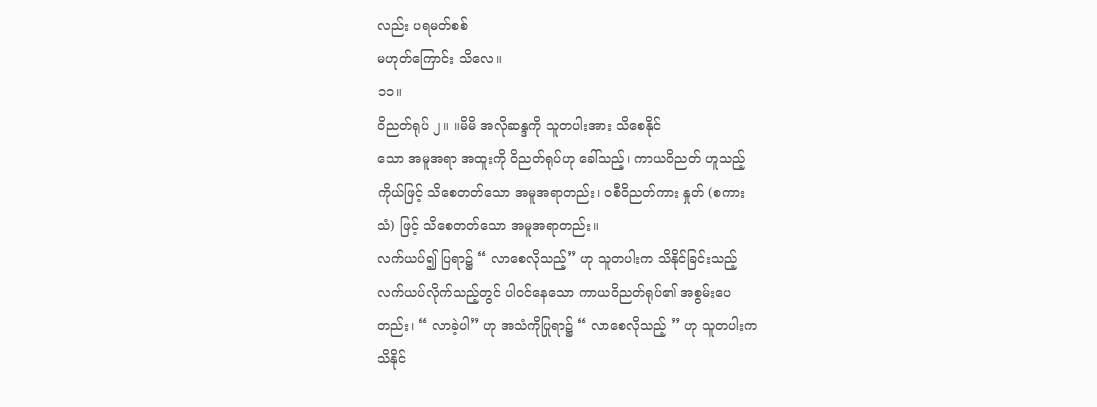လည်း ပရမတ်စစ်
မဟုတ်ကြောင်း သိလေ။
၁၁။
ဝိညတ်ရုပ် ၂။ ။မိမိ အလိုဆန္ဒကို သူတပါးအား သိစေနိုင်
သော အမူအရာ အထူးကို ဝိညတ်ရုပ်ဟု ခေါ်သည့်၊ ကာယဝိညတ် ဟူသည့်
ကိုယ်ဖြင့် သိစေတတ်သော အမူအရာတည်း၊ ဝစီဝိညတ်ကား နှုတ် (စကား
သံ) ဖြင့် သိစေတတ်သော အမူအရာတည်း။
လက်ယပ်၍ ပြရာ၌ “ လာစေလိုသည့်” ဟု သူတပါးက သိနိုင်ခြင်းသည့်
လက်ယပ်လိုက်သည့်တွင် ပါဝင်နေသော ကာယဝိညတ်ရုပ်၏ အစွမ်းပေ
တည်း၊ “ လာခဲ့ပါ” ဟု အသံကိုပြုရာ၌ “ လာစေလိုသည့် ” ဟု သူတပါးက
သိနိုင်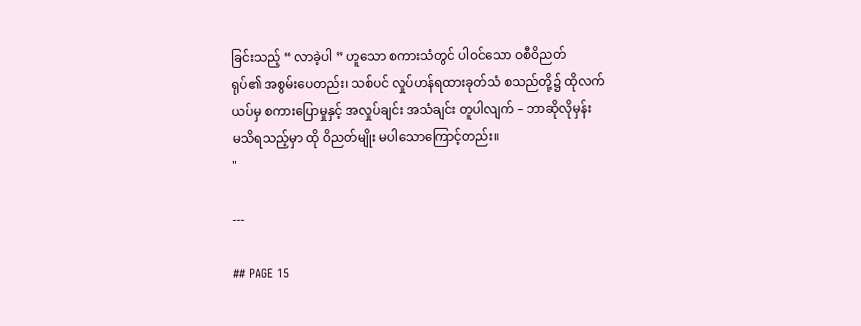ခြင်းသည့် “ လာခဲ့ပါ ” ဟူသော စကားသံတွင် ပါဝင်သော ဝစီဝိညတ်
ရုပ်၏ အစွမ်းပေတည်း၊ သစ်ပင် လှုပ်ဟန်ရထားခုတ်သံ စသည်တို့၌ ထိုလက်
ယပ်မှ စကားပြောမှုနှင့် အလှုပ်ချင်း အသံချင်း တူပါလျက် – ဘာဆိုလိုမှန်း
မသိရသည့်မှာ ထို ဝိညတ်မျိုး မပါသောကြောင့်တည်း။
"

---

## PAGE 15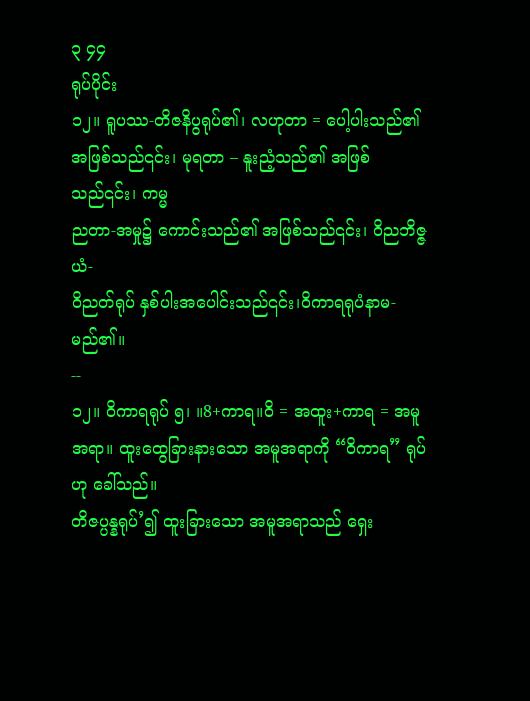၃ ၄၄
ရုပ်ပိုင်း
၁၂။ ရူပဿ-တိဇနိပွရုပ်၏၊ လဟုတာ = ပေါ့ပါးသည်၏
အဖြစ်သည်၎င်း၊ မုရတာ – နူးညံ့သည်၏ အဖြစ်သည်၎င်း၊ ကမ္မ
ညတာ-အမှု၌ ကောင်းသည်၏ အဖြစ်သည်၎င်း၊ ဝိညဘိဇ္ဇယံ-
ဝိညတ်ရုပ် နှစ်ပါးအပေါင်းသည်၎င်း၊ဝိကာရရုပံနာမ-မည်၏။
--
၁၂။ ဝိကာရရုပ် ၅၊ ။8+ကာရ။ဝိ = အထူး+ကာရ = အမူ
အရာ။ ထူးထွေခြားနားသော အမူအရာကို “ဝိကာရ” ရုပ်ဟု ခေါ်သည်။
တိဇပ္ပန္နရုပ်’၍ ထူးခြားသော အမူအရာသည် ရှေး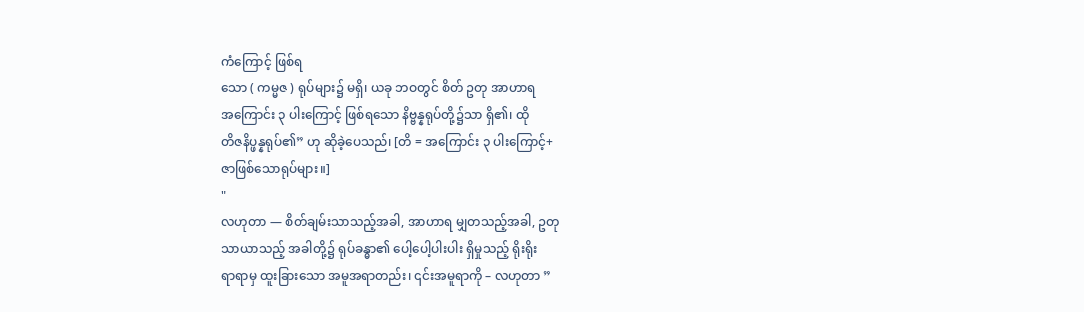ကံကြောင့် ဖြစ်ရ
သော ( ကမ္မဇ ) ရုပ်များ၌ မရှိ၊ ယခု ဘဝတွင် စိတ် ဥတု အာဟာရ
အကြောင်း ၃ ပါးကြောင့် ဖြစ်ရသော နိဗ္ဗန္နရုပ်တို့၌သာ ရှိ၏၊ ထို
တိဇနိပ္ဖန္နရုပ်၏” ဟု ဆိုခဲ့ပေသည်၊ [တိ = အကြောင်း ၃ ပါးကြောင့်+
ဇာဖြစ်သောရုပ်များ။]
"
လဟုတာ — စိတ်ချမ်းသာသည့်အခါ, အာဟာရ မျှတသည့်အခါ, ဥတု
သာယာသည့် အခါတို့၌ ရုပ်ခန္ဓာ၏ ပေါ့ပေါ့ပါးပါး ရှိမှုသည့် ရိုးရိုး
ရာရာမှ ထူးခြားသော အမူအရာတည်း၊ ၎င်းအမူရာကို – လဟုတာ ”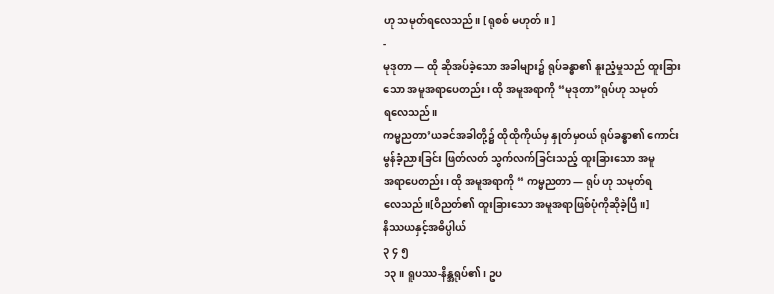ဟု သမုတ်ရလေသည်။ [ ရုစစ် မဟုတ်။ ]
-
မုဒုတာ — ထို ဆိုအပ်ခဲ့သော အခါများ၌ ရုပ်ခန္ဓာ၏ နူးညံ့မှုသည် ထူးခြား
သော အမူအရာပေတည်း၊ ထို အမူအရာကို “မုဒုတာ”ရုပ်ဟု သမုတ်
ရလေသည်။
ကမ္မညတာ’ယခင်အခါတို့၌ ထိုထိုကိုယ်မှ နှုတ်မှဝယ် ရုပ်ခန္ဓာ၏ ကောင်း
မွန်ခံ့ညားခြင်း ဖြတ်လတ် သွက်လက်ခြင်းသည့် ထူးခြားသော အမူ
အရာပေတည်း၊ ထို အမူအရာကို “ ကမ္မညတာ — ရုပ် ဟု သမုတ်ရ
လေသည်။[ဝိညတ်၏ ထူးခြားသော အမူအရာဖြစ်ပုံကိုဆိုခဲ့ပြီ။]
နိဿယနှင့်အဓိပ္ပါယ်
၃ ၄ ၅
၁၃။ ရူပဿ-နိန္အရုပ်၏၊ ဥပ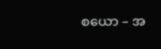စယော – အ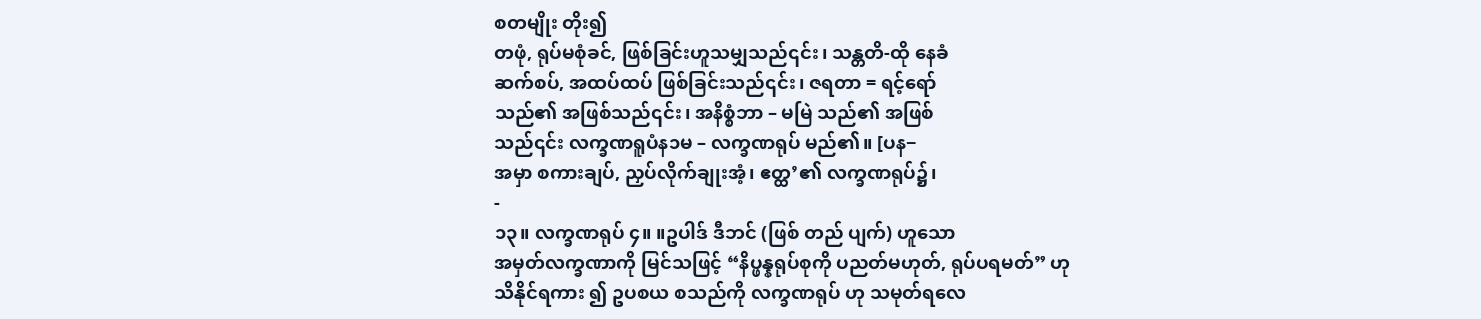စတမျိုး တိုး၍
တဖုံ, ရုပ်မစုံခင်, ဖြစ်ခြင်းဟူသမျှသည်၎င်း၊ သန္တတိ-ထို နေခံ
ဆက်စပ်, အထပ်ထပ် ဖြစ်ခြင်းသည်၎င်း၊ ဇရတာ = ရင့်ရော်
သည်၏ အဖြစ်သည်၎င်း၊ အနိစ္စံဘာ – မမြဲ သည်၏ အဖြစ်
သည်၎င်း လက္ခဏရူပံန၁မ – လက္ခဏရုပ် မည်၏။ [ပန−
အမှာ စကားချပ်, ညှပ်လိုက်ချုးအံ့၊ ဧတ္ထ’၏ လက္ခဏရုပ်၌၊
-
၁၃။ လက္ခဏရုပ် ၄။ ။ဥပါဒ် ဒီဘင် (ဖြစ် တည် ပျက်) ဟူသော
အမှတ်လက္ခဏာကို မြင်သဖြင့် “နိပ္ဖန္နရုပ်စုကို ပညတ်မဟုတ်, ရုပ်ပရမတ်” ဟု
သိနိုင်ရကား ၍ ဥပစယ စသည်ကို လက္ခဏရုပ် ဟု သမုတ်ရလေ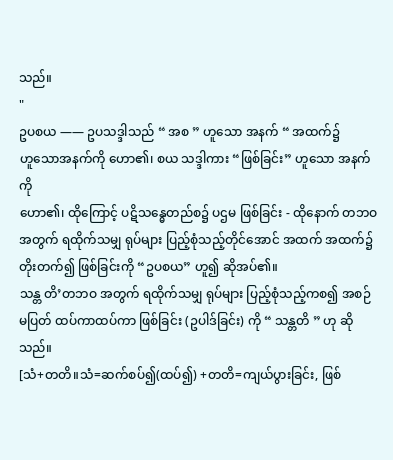သည်။
"
ဥပစယ —— ဥပသဒ္ဒါသည် “ အစ ” ဟူသော အနက် “ အထက်၌
ဟူသောအနက်ကို ဟော၏၊ စယ သဒ္ဒါကား “ဖြစ်ခြင်း” ဟူသော အနက်ကို
ဟော၏၊ ထိုကြောင့် ပဋိသန္ဓေတည်စ၌ ပဌမ ဖြစ်ခြင်း - ထိုနောက် တဘဝ
အတွက် ရထိုက်သမျှ ရုပ်များ ပြည့်စုံသည့်တိုင်အောင် အထက် အထက်၌
တိုးတက်၍ ဖြစ်ခြင်းကို “ဥပစယ” ဟူ၍ ဆိုအပ်၏။
သန္တ တိ’တဘဝ အတွက် ရထိုက်သမျှ ရုပ်များ ပြည့်စုံသည့်ကစ၍ အစဉ်
မပြတ် ထပ်ကာထပ်ကာ ဖြစ်ခြင်း (ဥပါဒ်ခြင်း) ကို “ သန္တတိ ” ဟု ဆိုသည်။
[သံ+တတိ။သံ=ဆက်စပ်၍(ထပ်၍) +တတိ=ကျယ်ပွားခြင်း, ဖြစ်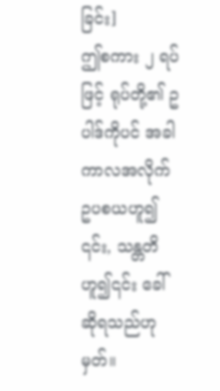ခြင်း]
ဤစကား ၂ ရပ်ဖြင့် ရုပ်တို့၏ ဥပါဒ်ကိုပင် အခါကာလအလိုက် ဥပစယဟူ၍
၎င်း, သန္တတိ ဟူ၍၎င်း ခေါ်ဆိုရသည်ဟု မှတ်။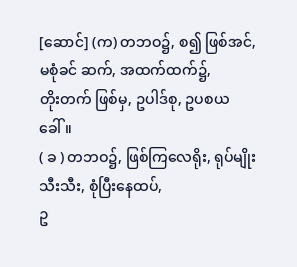[ဆောင်] (က) တဘဝ၌, စ၍ ဖြစ်အင်, မစုံခင် ဆက်, အထက်ထက်၌,
တိုးတက် ဖြစ်မှ, ဥပါဒ်စု, ဥပစယ ခေါ်။
( ခ ) တဘဝ၌, ဖြစ်ကြလေရိုး, ရုပ်မျိုးသီးသီး, စုံပြီးနေထပ်,
ဥ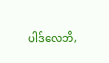ပါဒ်လေဘိ,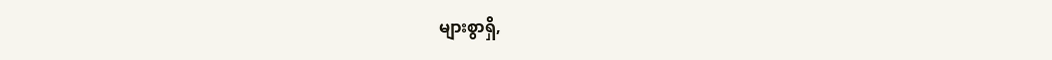များစွာရှိ,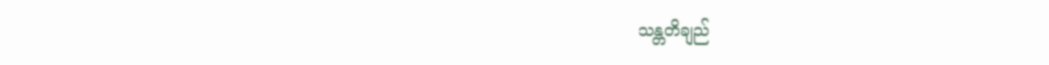သန္တတိချည်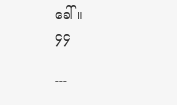ခေါ်။
၄၄

---